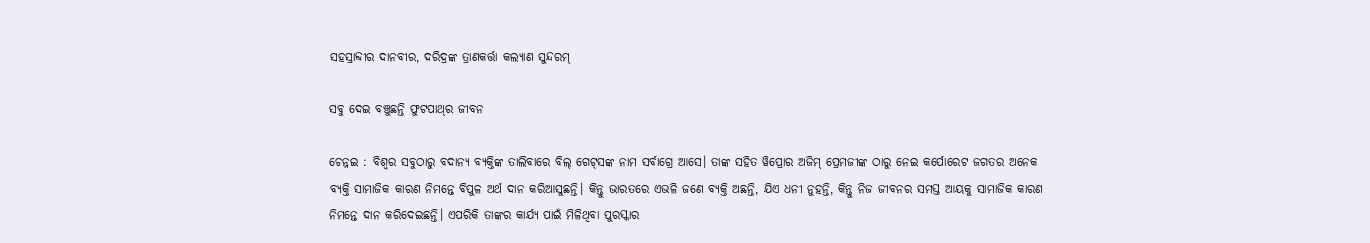ସହସ୍ରାବ୍ଦୀର ଦାନବୀର, ଦରିଦ୍ରଙ୍କ ତ୍ରାଣକର୍ତ୍ତା କଲ୍ୟାଣ ସୁନ୍ଦରମ୍‌

ସବୁ ଦେଇ ବଞ୍ଚୁଛନ୍ତି ଫୁଟପାଥ୍‌ର ଜୀବନ

ଚେନ୍ନଇ : ବିଶ୍ୱର ସବୁଠାରୁ ବଦାନ୍ୟ ବ୍ୟକ୍ତିଙ୍କ ତାଲିବାରେ ବିଲ୍‍ ଗେଟ୍‍ସଙ୍କ ନାମ ସର୍ବାଗ୍ରେ ଆସେ। ତାଙ୍କ ସହିତ ୱିପ୍ରୋର ଅଜିମ୍‍ ପ୍ରେମଜୀଙ୍କ ଠାରୁ ନେଇ କର୍ପୋରେଟ ଜଗତର ଅନେକ ବ୍ୟକ୍ତି ସାମାଜିକ କାରଣ ନିମନ୍ତେ ବିପୁଳ ଅର୍ଥ ଦାନ କରିଆସୁଛନ୍ତି। କିନ୍ତୁ ଭାରତରେ ଏଭଳି ଜଣେ ବ୍ୟକ୍ତି ଅଛନ୍ତି, ଯିଏ ଧନୀ ନୁହନ୍ତି, କିନ୍ତୁ ନିଜ ଜୀବନର ସମସ୍ତ ଆୟକୁ ସାମାଜିକ କାରଣ ନିମନ୍ତେ ଦାନ କରିଦେଇଛନ୍ତି। ଏପରିକି ତାଙ୍କର କାର୍ଯ୍ୟ ପାଇଁ ମିଳିଥିବା ପୁରସ୍କାର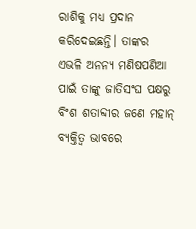ରାଶିକୁ ମଧ୍ୟ ପ୍ରଦାନ କରିଦେଇଛନ୍ତି। ତାଙ୍କର ଏଭଳି ଅନନ୍ୟ ମଣିଷପଣିଆ ପାଇଁ ତାଙ୍କୁ ଜାତିସଂଘ ପକ୍ଷରୁ ବିଂଶ ଶତାବ୍ଦୀର ଜଣେ ମହାନ୍‍ ବ୍ୟକ୍ତିତ୍ୱ ଭାବରେ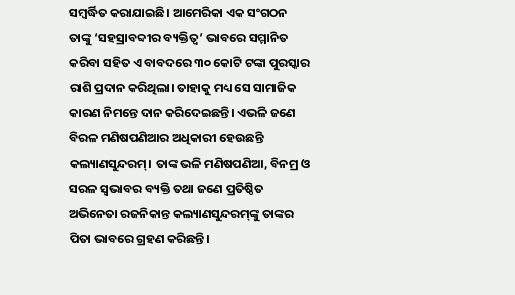ସମ୍ବର୍ଦ୍ଧିତ କରାଯାଇଛି। ଆମେରିକା ଏକ ସଂଗଠନ ତାଙ୍କୁ ‘ସହସ୍ରାବବ୍ଦୀର ବ୍ୟକ୍ତିତ୍ୱ’ ଭାବରେ ସମ୍ମାନିତ କରିବା ସହିତ ଏ ବାବଦରେ ୩୦ କୋଟି ଟଙ୍କା ପୁରସ୍କାର ରାଶି ପ୍ରଦାନ କରିଥିଲା। ତାହାକୁ ମଧ୍ୟ ସେ ସାମାଜିକ କାରଣ ନିମନ୍ତେ ଦାନ କରିଦେଇଛନ୍ତି। ଏଭଳି ଜଣେ ବିରଳ ମଣିଷପଣିଆର ଅଧିକାରୀ ହେଉଛନ୍ତି କଲ୍ୟାଣସୁନ୍ଦରମ୍‍। ତାଙ୍କ ଭଳି ମଣିଷପଣିଆ, ବିନମ୍ର ଓ ସରଳ ସ୍ୱଭାବର ବ୍ୟକ୍ତି ତଥା ଜଣେ ପ୍ରତିଷ୍ଠିତ ଅଭିନେତା ରଜନିକାନ୍ତ କଲ୍ୟାଣସୁନ୍ଦରମ୍‍ଙ୍କୁ ତାଙ୍କର ପିତା ଭାବରେ ଗ୍ରହଣ କରିଛନ୍ତି।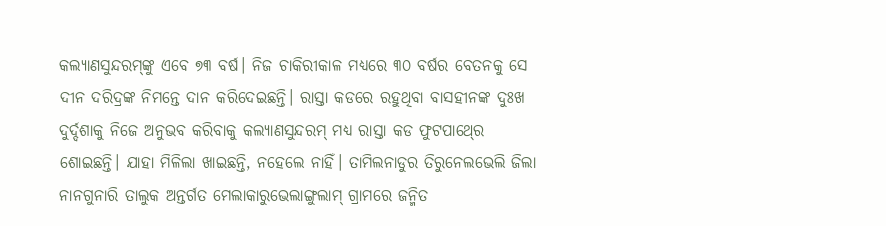କଲ୍ୟାଣସୁନ୍ଦରମ୍‍ଙ୍କୁ ଏବେ ୭୩ ବର୍ଷ। ନିଜ ଚାକିରୀକାଳ ମଧ୍ୟରେ ୩୦ ବର୍ଷର ବେତନକୁ ସେ ଦୀନ ଦରିଦ୍ରଙ୍କ ନିମନ୍ତେ ଦାନ କରିଦେଇଛନ୍ତି। ରାସ୍ତା କଡରେ ରହୁଥିବା ବାସହୀନଙ୍କ ଦୁଃଖ ଦୁର୍ଦ୍ଦଶାକୁ ନିଜେ ଅନୁଭବ କରିବାକୁ କଲ୍ୟାଣସୁନ୍ଦରମ୍‍ ମଧ୍ୟ ରାସ୍ତା କଡ ଫୁଟପାଥ୍‍ରେ ଶୋଇଛନ୍ତି। ଯାହା ମିଳିଲା ଖାଇଛନ୍ତି, ନହେଲେ ନାହିଁ। ତାମିଲନାଡୁର ତିରୁନେଲଭେଲି ଜିଲା ନାନଗୁନାରି ତାଲୁକ ଅନ୍ତର୍ଗତ ମେଲାକାରୁଭେଲାଙ୍ଗୁଲାମ୍‍ ଗ୍ରାମରେ ଜନ୍ମିତ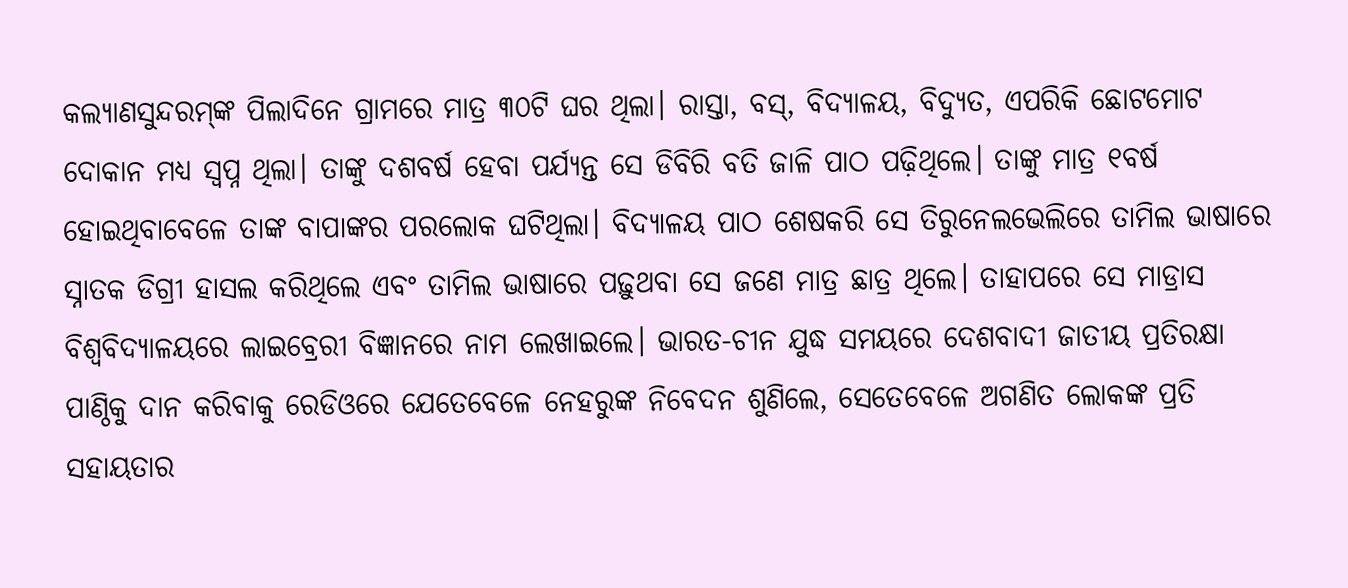କଲ୍ୟାଣସୁନ୍ଦରମ୍‍ଙ୍କ ପିଲାଦିନେ ଗ୍ରାମରେ ମାତ୍ର ୩୦ଟି ଘର ଥିଲା। ରାସ୍ତା, ବସ୍‍, ବିଦ୍ୟାଳୟ, ବିଦ୍ୟୁତ, ଏପରିକି ଛୋଟମୋଟ ଦୋକାନ ମଧ୍ୟ ସ୍ୱପ୍ନ ଥିଲା। ତାଙ୍କୁ ଦଶବର୍ଷ ହେବା ପର୍ଯ୍ୟନ୍ତ ସେ ଡିବିରି ବତି ଜାଳି ପାଠ ପଢ଼ିଥିଲେ। ତାଙ୍କୁ ମାତ୍ର ୧ବର୍ଷ ହୋଇଥିବାବେଳେ ତାଙ୍କ ବାପାଙ୍କର ପରଲୋକ ଘଟିଥିଲା। ବିଦ୍ୟାଳୟ ପାଠ ଶେଷକରି ସେ ତିରୁନେଲଭେଲିରେ ତାମିଲ ଭାଷାରେ ସ୍ନାତକ ଡିଗ୍ରୀ ହାସଲ କରିଥିଲେ ଏବଂ ତାମିଲ ଭାଷାରେ ପଢ଼ୁଥବା ସେ ଜଣେ ମାତ୍ର ଛାତ୍ର ଥିଲେ। ତାହାପରେ ସେ ମାଡ୍ରାସ ବିଶ୍ୱବିଦ୍ୟାଳୟରେ ଲାଇବ୍ରେରୀ ବିଜ୍ଞାନରେ ନାମ ଲେଖାଇଲେ। ଭାରତ-ଚୀନ ଯୁଦ୍ଧ ସମୟରେ ଦେଶବାଦୀ ଜାତୀୟ ପ୍ରତିରକ୍ଷା ପାଣ୍ଠିକୁ ଦାନ କରିବାକୁ ରେଡିଓରେ ଯେତେବେଳେ ନେହରୁଙ୍କ ନିବେଦନ ଶୁଣିଲେ, ସେତେବେଳେ ଅଗଣିତ ଲୋକଙ୍କ ପ୍ରତି ସହାୟତାର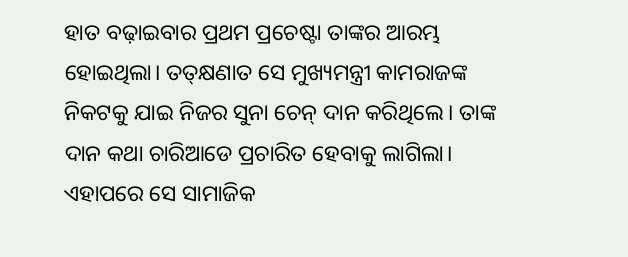ହାତ ବଢ଼ାଇବାର ପ୍ରଥମ ପ୍ରଚେଷ୍ଟା ତାଙ୍କର ଆରମ୍ଭ ହୋଇଥିଲା। ତତ୍‍କ୍ଷଣାତ ସେ ମୁଖ୍ୟମନ୍ତ୍ରୀ କାମରାଜଙ୍କ ନିକଟକୁ ଯାଇ ନିଜର ସୁନା ଚେନ୍‍ ଦାନ କରିଥିଲେ। ତାଙ୍କ ଦାନ କଥା ଚାରିଆଡେ ପ୍ରଚାରିତ ହେବାକୁ ଲାଗିଲା। ଏହାପରେ ସେ ସାମାଜିକ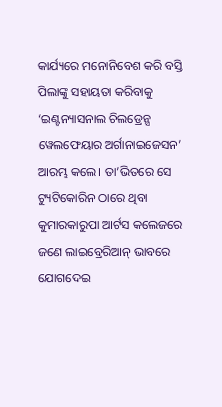କାର୍ଯ୍ୟରେ ମନୋନିବେଶ କରି ବସ୍ତି ପିଲାଙ୍କୁ ସହାୟତା କରିବାକୁ ‘ଇଣ୍ଟନ୍ୟାସନାଲ ଚିଲଡ୍ରେନ୍ସ ୱେଲଫେୟାର ଅର୍ଗାନାଇଜେସନ’ ଆରମ୍ଭ କଲେ। ତା’ଭିତରେ ସେ ଟ୍ୟୁଟିକୋରିନ ଠାରେ ଥିବା କୁମାରକାରୁପା ଆର୍ଟସ କଲେଜରେ ଜଣେ ଲାଇବ୍ରେରିଆନ୍‍ ଭାବରେ ଯୋଗଦେଇ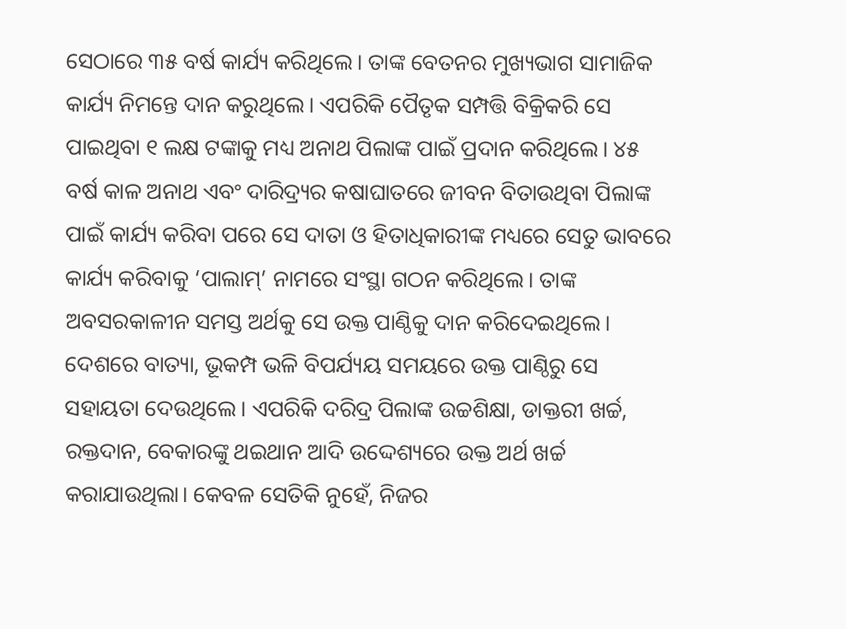ସେଠାରେ ୩୫ ବର୍ଷ କାର୍ଯ୍ୟ କରିଥିଲେ। ତାଙ୍କ ବେତନର ମୁଖ୍ୟଭାଗ ସାମାଜିକ କାର୍ଯ୍ୟ ନିମନ୍ତେ ଦାନ କରୁଥିଲେ। ଏପରିକି ପୈତୃକ ସମ୍ପତ୍ତି ବିକ୍ରିକରି ସେ ପାଇଥିବା ୧ ଲକ୍ଷ ଟଙ୍କାକୁ ମଧ୍ୟ ଅନାଥ ପିଲାଙ୍କ ପାଇଁ ପ୍ରଦାନ କରିଥିଲେ। ୪୫ ବର୍ଷ କାଳ ଅନାଥ ଏବଂ ଦାରିଦ୍ର୍ୟର କଷାଘାତରେ ଜୀବନ ବିତାଉଥିବା ପିଲାଙ୍କ ପାଇଁ କାର୍ଯ୍ୟ କରିବା ପରେ ସେ ଦାତା ଓ ହିତାଧିକାରୀଙ୍କ ମଧ୍ୟରେ ସେତୁ ଭାବରେ କାର୍ଯ୍ୟ କରିବାକୁ ‘ପାଲାମ୍‍’ ନାମରେ ସଂସ୍ଥା ଗଠନ କରିଥିଲେ। ତାଙ୍କ ଅବସରକାଳୀନ ସମସ୍ତ ଅର୍ଥକୁ ସେ ଉକ୍ତ ପାଣ୍ଠିକୁ ଦାନ କରିଦେଇଥିଲେ। ଦେଶରେ ବାତ୍ୟା, ଭୂକମ୍ପ ଭଳି ବିପର୍ଯ୍ୟୟ ସମୟରେ ଉକ୍ତ ପାଣ୍ଠିରୁ ସେ ସହାୟତା ଦେଉଥିଲେ। ଏପରିକି ଦରିଦ୍ର ପିଲାଙ୍କ ଉଚ୍ଚଶିକ୍ଷା, ଡାକ୍ତରୀ ଖର୍ଚ୍ଚ, ରକ୍ତଦାନ, ବେକାରଙ୍କୁ ଥଇଥାନ ଆଦି ଉଦ୍ଦେଶ୍ୟରେ ଉକ୍ତ ଅର୍ଥ ଖର୍ଚ୍ଚ କରାଯାଉଥିଲା। କେବଳ ସେତିକି ନୁହେଁ, ନିଜର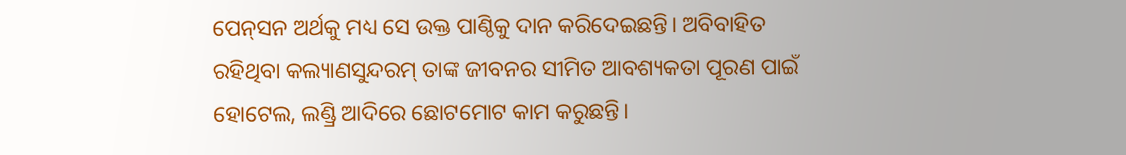ପେନ୍‍ସନ ଅର୍ଥକୁ ମଧ୍ୟ ସେ ଉକ୍ତ ପାଣ୍ଠିକୁ ଦାନ କରିଦେଇଛନ୍ତି। ଅବିବାହିତ ରହିଥିବା କଲ୍ୟାଣସୁନ୍ଦରମ୍‍ ତାଙ୍କ ଜୀବନର ସୀମିତ ଆବଶ୍ୟକତା ପୂରଣ ପାଇଁ ହୋଟେଲ, ଲଣ୍ଡ୍ରି ଆଦିରେ ଛୋଟମୋଟ କାମ କରୁଛନ୍ତି।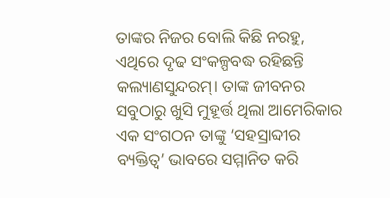ତାଙ୍କର ନିଜର ବୋଲି କିଛି ନରହୁ, ଏଥିରେ ଦୃଢ ସଂକଳ୍ପବଦ୍ଧ ରହିଛନ୍ତି କଲ୍ୟାଣସୁନ୍ଦରମ୍‍। ତାଙ୍କ ଜୀବନର ସବୁଠାରୁ ଖୁସି ମୁହୂର୍ତ୍ତ ଥିଲା ଆମେରିକାର ଏକ ସଂଗଠନ ତାଙ୍କୁ ‘ସହସ୍ରାବ୍ଦୀର ବ୍ୟକ୍ତିତ୍ୱ’ ଭାବରେ ସମ୍ମାନିତ କରି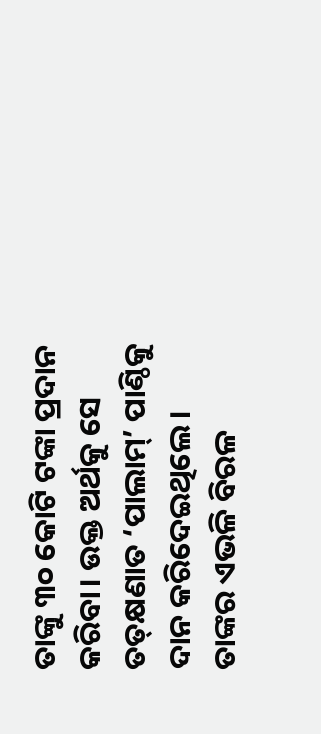ତାଙ୍କୁ ୩୦ କୋଟି ଟଙ୍କା ପ୍ରଦାନ କରିବା। ଉକ୍ତ ଅର୍ଥକୁ ସେ ତତ୍‍କ୍ଷଣାତ ‘ପାଲାମ୍‍’ ପାଣ୍ଠିକୁ ଦାନ କରିଦେଇଥିଲେ। ତାଙ୍କର ଏଭଳି ବିରଳ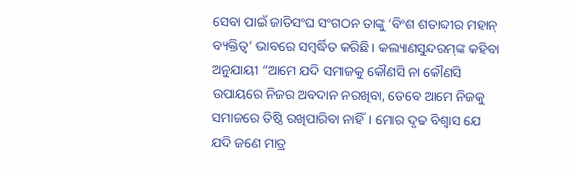ସେବା ପାଇଁ ଜାତିସଂଘ ସଂଗଠନ ତାଙ୍କୁ ‘ବିଂଶ ଶତାବ୍ଦୀର ମହାନ୍‍ ବ୍ୟକ୍ତିତ୍ୱ’ ଭାବରେ ସମ୍ବର୍ଦ୍ଧିତ କରିଛି। କଲ୍ୟାଣସୁନ୍ଦରମ୍‍ଙ୍କ କହିବା ଅନୁଯାୟୀ “ଆମେ ଯଦି ସମାଜକୁ କୌଣସି ନା କୌଣସି ଉପାୟରେ ନିଜର ଅବଦାନ ନରଖିବା, ତେବେ ଆମେ ନିଜକୁ ସମାଜରେ ତିଷ୍ଠି ରଖିପାରିବା ନାହିଁ। ମୋର ଦୃଢ ବିଶ୍ୱାସ ଯେ ଯଦି ଜଣେ ମାତ୍ର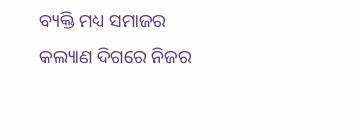ବ୍ୟକ୍ତି ମଧ୍ୟ ସମାଜର କଲ୍ୟାଣ ଦିଗରେ ନିଜର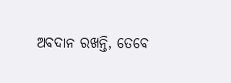ଅବଦାନ ରଖନ୍ତି, ତେବେ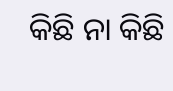କିଛି ନା କିଛି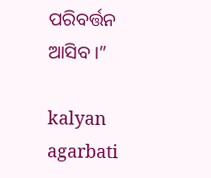ପରିବର୍ତ୍ତନ ଆସିବ।”

kalyan agarbati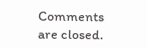Comments are closed.